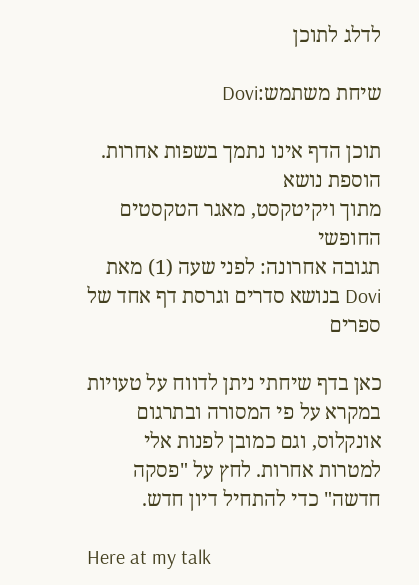לדלג לתוכן

שיחת משתמש:Dovi

תוכן הדף אינו נתמך בשפות אחרות.
הוספת נושא
מתוך ויקיטקסט, מאגר הטקסטים החופשי
תגובה אחרונה: לפני שעה (1) מאת Dovi בנושא סדרים וגרסת דף אחד של ספרים

כאן בדף שיחתי ניתן לדווח על טעויות במקרא על פי המסורה ובתרגום אונקלוס, וגם כמובן לפנות אלי למטרות אחרות. לחץ על "פסקה חדשה" כדי להתחיל דיון חדש.

Here at my talk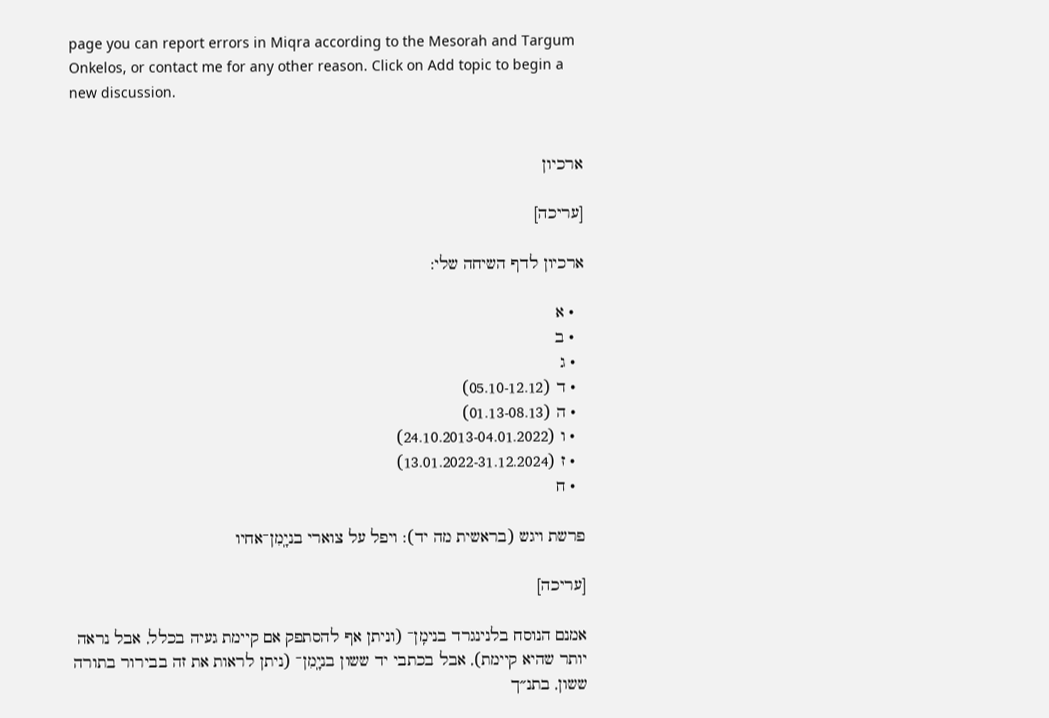page you can report errors in Miqra according to the Mesorah and Targum Onkelos, or contact me for any other reason. Click on Add topic to begin a new discussion.


ארכיון

[עריכה]

ארכיון לדף השיחה שלי:

  • א
  • ב
  • ג
  • ד (05.10-12.12)
  • ה (01.13-08.13)
  • ו (24.10.2013-04.01.2022)
  • ז (13.01.2022-31.12.2024)
  • ח

פרשת ויגש (בראשית מה יד): ויפל על צוארי בניָֽמִן־אחיו

[עריכה]

אמנם הנוסח בלנינגרד בנימִֽן־ (וניתן אף להסתפק אם קיימת געיה בכלל, אבל נראה יותר שהיא קיימת), אבל בכתבי יד ששון בניָֽמִן־ (ניתן לראות את זה בבירור בתורה ששון, בתנ״ך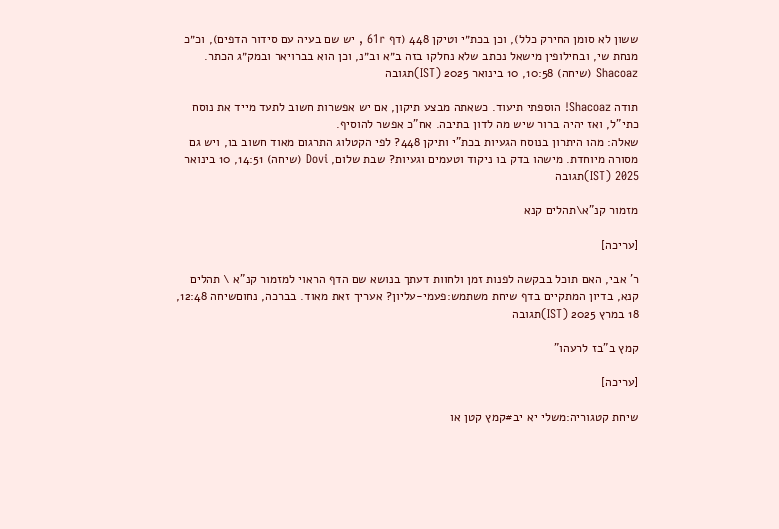ששון לא סומן החירק כלל), וכן בכת״י וטיקן 448 (דף 61r , יש שם בעיה עם סידור הדפים), וכ״כ מנחת שי, ובחילופין מישאל נכתב שלא נחלקו בזה ב״א וב״נ, וכן הוא בברויאר ובמק״ג הכתר. Shacoaz (שיחה) 10:58, 10 בינואר 2025 (IST)תגובה

תודה Shacoaz! הוספתי תיעוד. כשאתה מבצע תיקון, אם יש אפשרות חשוב לתעד מייד את נוסח כתי"ל, ואז יהיה ברור שיש מה לדון בתיבה. אח"כ אפשר להוסיף.
שאלה: מהו היתרון בנוסח הגעיות בכת"י ותיקן 448? לפי הקטלוג התרגום מאוד חשוב בו, ויש גם מסורה מיוחדת. מישהו בדק בו ניקוד וטעמים וגעיות? שבת שלום, Dovi (שיחה) 14:51, 10 בינואר 2025 (IST)תגובה

מזמור קנ"א\תהלים קנא

[עריכה]

ר' אבי, האם תוכל בבקשה לפנות זמן ולחוות דעתך בנושא שם הדף הראוי למזמור קנ"א \ תהלים קנא, בדיון המתקיים בדף שיחת משתמש:פעמי-עליון? אעריך זאת מאוד. בברכה, נחוםשיחה 12:48, 18 במרץ 2025 (IST)תגובה

קמץ ב"בז לרעהו"

[עריכה]

שיחת קטגוריה:משלי יא יב#קמץ קטן או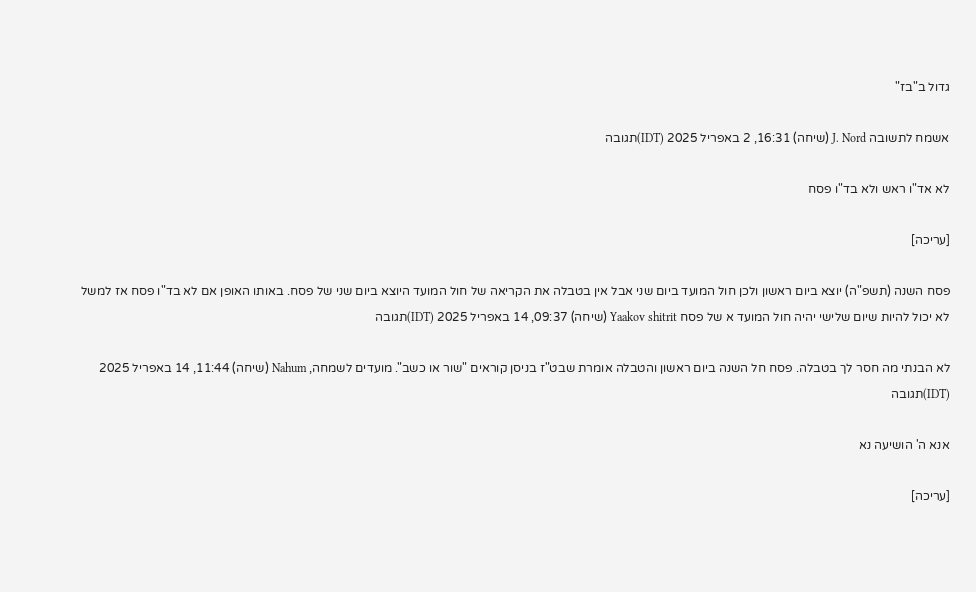גדול ב"בז"

אשמח לתשובה J. Nord (שיחה) 16:31, 2 באפריל 2025 (IDT)תגובה

לא אד"ו ראש ולא בד"ו פסח

[עריכה]

פסח השנה (תשפ"ה) יוצא ביום ראשון ולכן חול המועד ביום שני אבל אין בטבלה את הקריאה של חול המועד היוצא ביום שני של פסח. באותו האופן אם לא בד"ו פסח אז למשל לא יכול להיות שיום שלישי יהיה חול המועד א של פסח Yaakov shitrit (שיחה) 09:37, 14 באפריל 2025 (IDT)תגובה

לא הבנתי מה חסר לך בטבלה. פסח חל השנה ביום ראשון והטבלה אומרת שבט"ז בניסן קוראים "שור או כשב". מועדים לשמחה, Nahum (שיחה) 11:44, 14 באפריל 2025 (IDT)תגובה

אנא ה' הושיעה נא

[עריכה]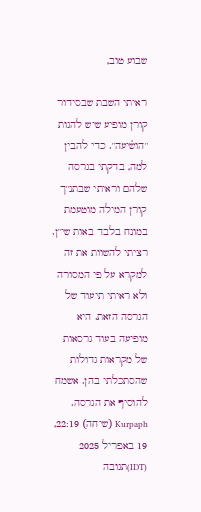שבוע טוב,

ראיתי השבת שבסידור קורן מופיע שיש להגות "הוש֫יעה". כדי להבין למה, בדקתי בגרסה שלהם וראיתי שבתנ"ך קורן המילה מוטעמת במונח בלבד באות שי"ן. רציתי להשוות את זה למקרא על פי המסורה ולא ראיתי תיעוד של הגרסה הזאת. היא מופיעה בעוד גרסאות של מקראות גדולות שהסתכלתי בהן. אשמח להוסיף את הגרסה. Kurpaph (שיחה) 22:19, 19 באפריל 2025 (IDT)תגובה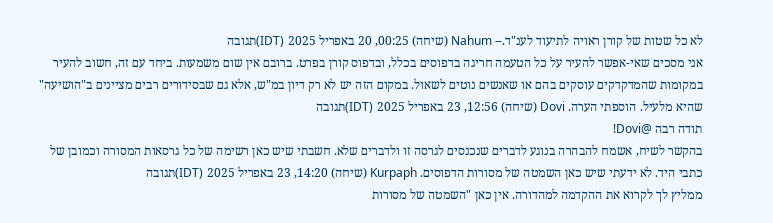לא כל שטות של קורן ראויה לתיעוד לענ"ד.-- Nahum (שיחה) 00:25, 20 באפריל 2025 (IDT)תגובה
אני מסכים שאי-אפשר להעיר על כל הטעמה חריגה בדפוסים בכלל, ובדפוס קורן בפרט. ברובם אין שום משמעות. ביחד עם זה, חשוב להעיר במקומות שהמדקדקים עוסקים בהם או שאנשים נוטים לשאול. במקום הזה יש לא רק דיון במ"ש, אלא גם שבסידורים רבים מציינים ב"הושיעה" שהיא מלעיל. הוספתי הערה. Dovi (שיחה) 12:56, 23 באפריל 2025 (IDT)תגובה
תודה רבה @Dovi!
בהקשר לשיח, אשמח להבהרה בנוגע לדברים שנכנסים לגרסה זו ולדברים שלא. חשבתי שיש כאן רשימה של כל גרסאות המסורה וכמובן של כתבי היד. לא ידעתי שיש כאן השמטה של מסורות הדפוסים. Kurpaph (שיחה) 14:20, 23 באפריל 2025 (IDT)תגובה
ממליץ לך לקרוא את ההקדמה למהדורה. אין כאן "השמטה של מסורות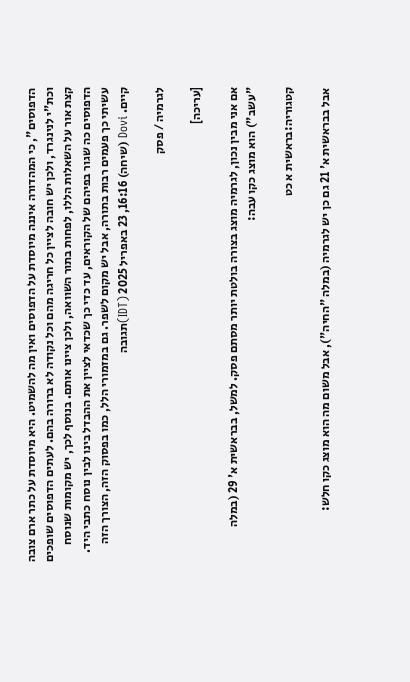הדפוסים", כי המהדורה איננה מיוסדת על הדפוסים ואין מה להשמיט. היא מיוסדת על כתר ארם צובה וכת"י לנינגרד, ולכן יש חובה לציין כל חריגה מהם וכל נקודה לא ברורה בהם. לעתים הדפוסים שופכים קצת אור על השאלות הללו, לפחות בתור השוואה, ולכן ציינו אותם. בנוסף לכך, יש מקומות שנוסח הדפוסים כה שגור בפיהם של הקוראים, עד כדי כך שכדאי לציין את ההבדל בינו לבין נוסח כתבי היד. עשיתי כך פעמים רבות בתורה, אבל יש מקום לשפר. גם במזמורי הלל, כמו בפסוק הזה, הצורך הזה קיים. Dovi (שיחה) 16:16, 23 באפריל 2025 (IDT)תגובה

לגרמיה / פסק

[עריכה]

אם אני מבין נכון, לגרמיה מוצג בצורה בולטת יותר מסתם פסק. למשל, בבראשית א' 29 (במלה "עשב") הוא מוצג כקו עבה:

קטגוריה:בראשית א כט

אבל בבראשית א' 21 גם כן יש לגרמיה (במלה "החיה"), אבל משום מה הוא מוצג כקו חלש: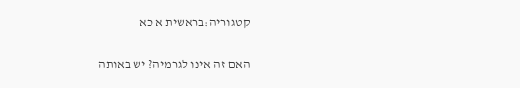קטגוריה:בראשית א כא

האם זה אינו לגרמיה? יש באותה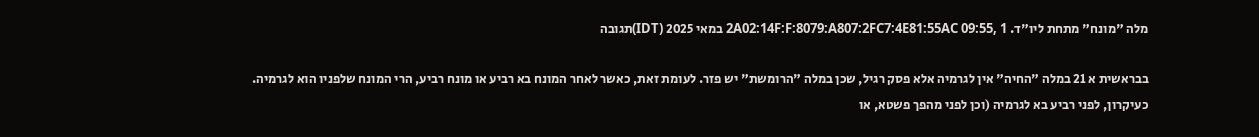מלה "מונח" מתחת ליו"ד. 2A02:14F:F:8079:A807:2FC7:4E81:55AC 09:55, 1 במאי 2025 (IDT)תגובה

בבראשית א 21 במלה "החיה" אין לגרמיה אלא פסק רגיל, שכן במלה "הרומשת" יש פזר. לעומת זאת, כאשר לאחר המונח בא רביע או מונח רביע, הרי המונח שלפניו הוא לגרמיה.
כעיקרון, לפני רביע בא לגרמיה (וכן לפני מהפך פשטא, או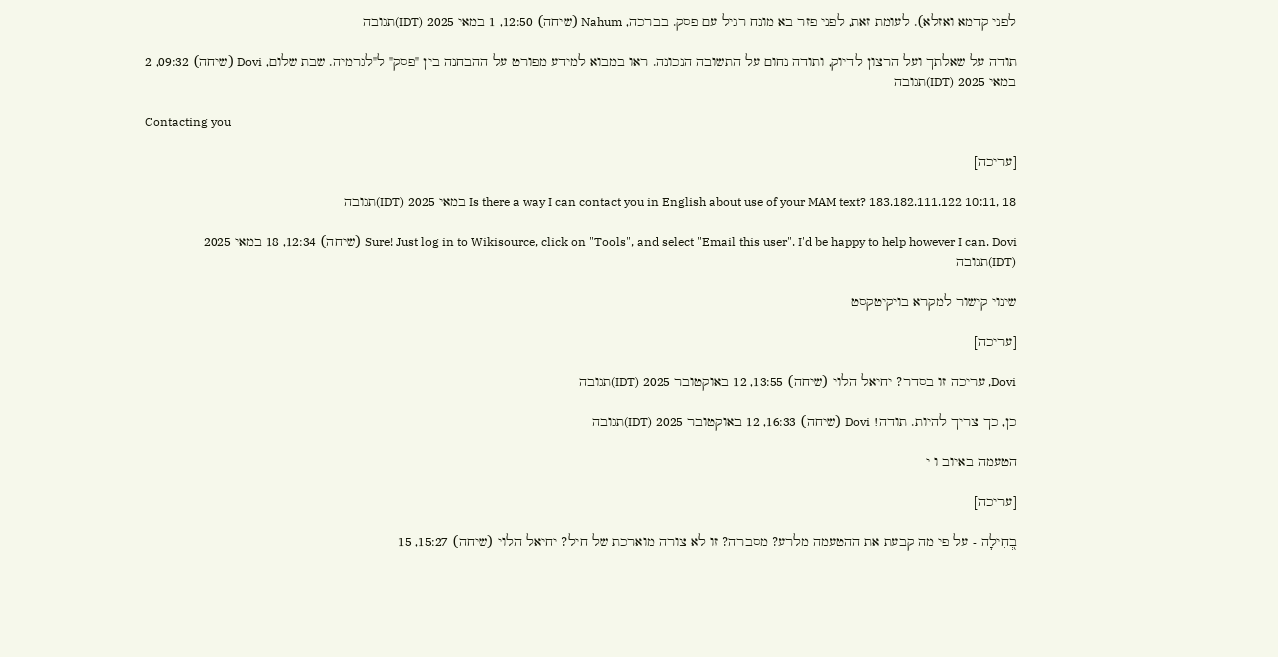לפני קדמא ואזלא). לעומת זאת, לפני פזר בא מונח רגיל עם פסק. בברכה, Nahum (שיחה) 12:50, 1 במאי 2025 (IDT)תגובה

תודה על שאלתך ועל הרצון לדיוק, ותודה נחום על התשובה הנכונה. ראו במבוא למידע מפורט על ההבחנה בין "פסק" ל"לגרמיה. שבת שלום, Dovi (שיחה) 09:32, 2 במאי 2025 (IDT)תגובה

Contacting you

[עריכה]

Is there a way I can contact you in English about use of your MAM text? 183.182.111.122 10:11, 18 במאי 2025 (IDT)תגובה

Sure! Just log in to Wikisource, click on "Tools", and select "Email this user". I'd be happy to help however I can. Dovi (שיחה) 12:34, 18 במאי 2025 (IDT)תגובה

שינוי קישור למקרא בויקיטקסט

[עריכה]

Dovi, עריכה זו בסדר? יחיאל הלוי (שיחה) 13:55, 12 באוקטובר 2025 (IDT)תגובה

כן, כך צריך להיות. תודה! Dovi (שיחה) 16:33, 12 באוקטובר 2025 (IDT)תגובה

הטעמה באיוב ו י

[עריכה]

בְ֭חִילָה - על פי מה קבעת את ההטעמה מלרע? מסברה? זו לא צורה מוארכת של חיל? יחיאל הלוי (שיחה) 15:27, 15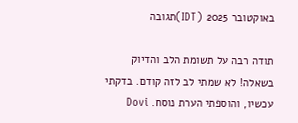באוקטובר 2025 (IDT)תגובה

תודה רבה על תשומת הלב והדיוק בשאלה! לא שמתי לב לזה קודם. בדקתי עכשיו, והוספתי הערת נוסח. Dovi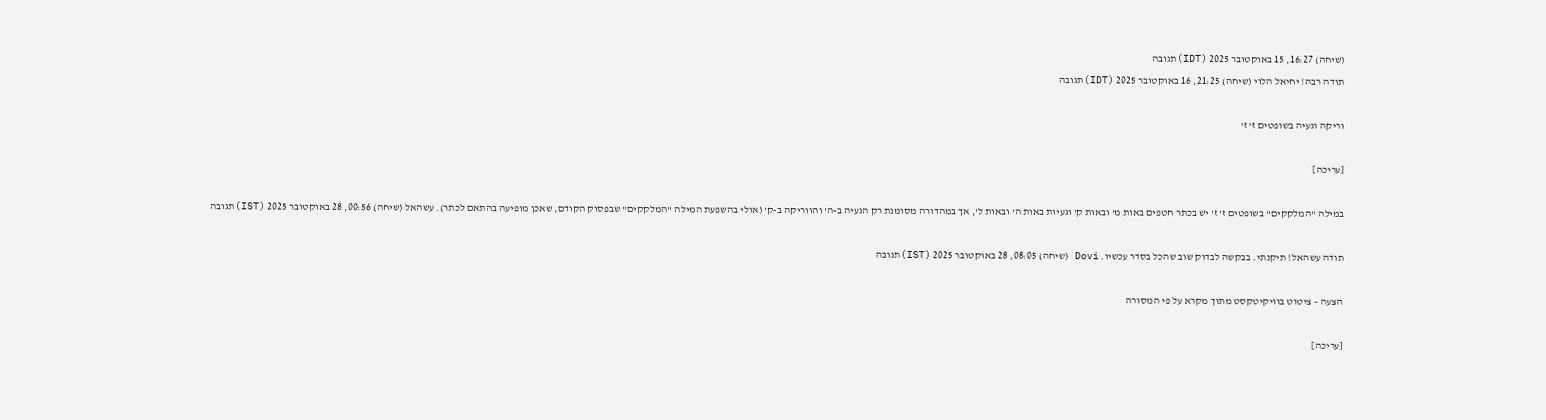(שיחה) 16:27, 15 באוקטובר 2025 (IDT)תגובה
תודה רבה! יחיאל הלוי (שיחה) 21:25, 16 באוקטובר 2025 (IDT)תגובה

וריקה וגעיה בשופטים ז' ז'

[עריכה]

במילה "המלקקים" בשופטים ז' ז' יש בכתר חטפים באות מ' ובאות ק' וגעיות באות ה' ובאות ל', אך במהדורה מסומנת רק הגעיה ב-ה' והווריקה ב-ק' (אולי בהשפעת המילה "המלקקים" שבפסוק הקודם, שאכן מופיעה בהתאם לכתר). עשהאל (שיחה) 00:56, 28 באוקטובר 2025 (IST)תגובה

תודה עשהאל! תיקנתי. בבקשה לבדוק שוב שהכל בסדר עכשיו. Dovi (שיחה) 08:05, 28 באוקטובר 2025 (IST)תגובה

הצעה – ציטוט בוויקיטקסט מתוך מקרא על פי המסורה

[עריכה]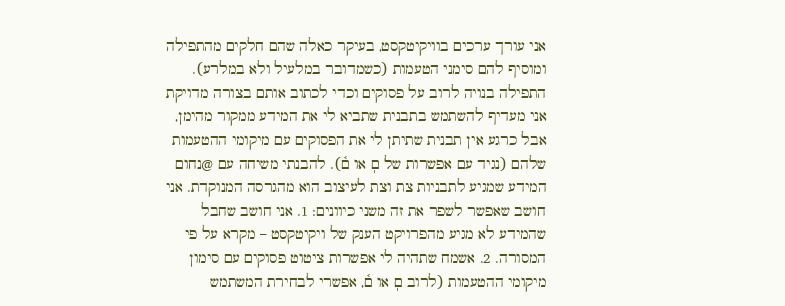אני עורך ערכים בוויקיטקסט, בעיקר כאלה שהם חלקים מהתפילה ומוסיף להם סימני הטעמות (כשמדובר במלעיל ולא במלרע). התפילה בנויה לרוב על פסוקים וכדי לכתוב אותם בצורה מדויקת אני מעדיף להשתמש בתבנית שתביא לי את המידע ממקור מהימן, אבל כרגע אין תבנית שתיתן לי את הפסוקים עם מיקומי ההטעמות שלהם (נגיד עם אפשרות של םֽ או ם֫). להבנתי משיחה עם @נחום המידע שמגיע לתבניות צת וצת לעיצוב הוא מהגרסה המנוקדת. אני חושב שאפשר לשפר את זה משני כיוונים: 1. אני חושב שחבל שהמידע לא מגיע מהפרויקט הענק של ויקיטקסט – מקרא על פי המסורה. 2. אשמח שתהיה לי אפשרות ציטוט פסוקים עם סימון מיקומי ההטעמות (לרוב םֽ או ם֫, אפשרי לבחירת המשתמש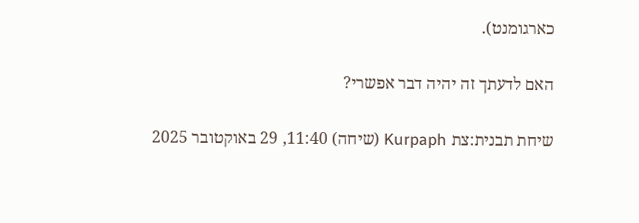כארגומנט).

האם לדעתך זה יהיה דבר אפשרי?

שיחת תבנית:צת Kurpaph (שיחה) 11:40, 29 באוקטובר 2025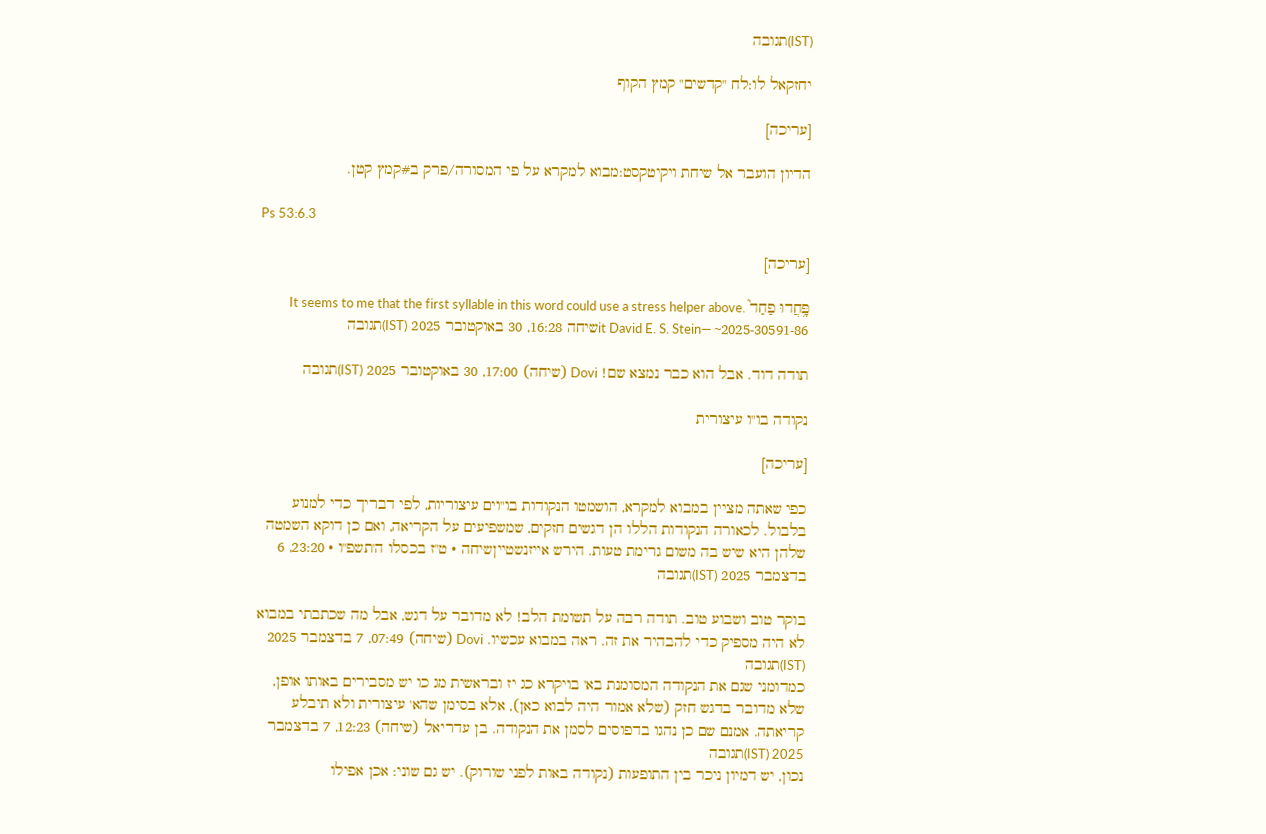(IST)תגובה

יחזקאל לו:לח "קדשים" קמץ הקוף

[עריכה]

הדיון הועבר אל שיחת ויקיטקסט:מבוא למקרא על פי המסורה/פרק ב#קמץ קטן.

Ps 53:6.3

[עריכה]

פָּ֥חֲדוּ פַחַד֮ .It seems to me that the first syllable in this word could use a stress helper above it David E. S. Stein— ~2025-30591-86שיחה 16:28, 30 באוקטובר 2025 (IST)תגובה

תודה דוד. אבל הוא כבר נמצא שם! Dovi (שיחה) 17:00, 30 באוקטובר 2025 (IST)תגובה

נקודה בו"ו עיצורית

[עריכה]

כפי שאתה מציין במבוא למקרא, הושמטו הנקודות בו"וים עיצוריות, לפי דבריך כדי למנוע בלבול. לכאורה הנקודות הללו הן דגשים חזקים, שמשפיעים על הקריאה, ואם כן דוקא השמטה שלהן היא שיש בה משום גרימת טעות. הירש אייזנשטייןשיחה • ט"ז בכסלו ה'תשפ"ו • 23:20, 6 בדצמבר 2025 (IST)תגובה

בוקר טוב ושבוע טוב. תודה רבה על תשומת הלב! לא מדובר על דגש, אבל מה שכתבתי במבוא לא היה מספיק כדי להבהיר את זה. ראה במבוא עכשיו. Dovi (שיחה) 07:49, 7 בדצמבר 2025 (IST)תגובה
כמדומני שגם את הנקודה המסומנת בא' בויקרא כג יז ובראשית מג כו יש מסבירים באותו אופן, שלא מדובר בדגש חזק (שלא אמור היה לבוא כאן), אלא בסימן שהא' עיצורית ולא תיבלע קריאתה. אמנם שם כן נהגו בדפוסים לסמן את הנקודה. בן עדריאל (שיחה) 12:23, 7 בדצמבר 2025 (IST)תגובה
נכון, יש דמיון ניכר בין התופעות (נקודה באות לפני שורוק). יש גם שוני: אכן אפילו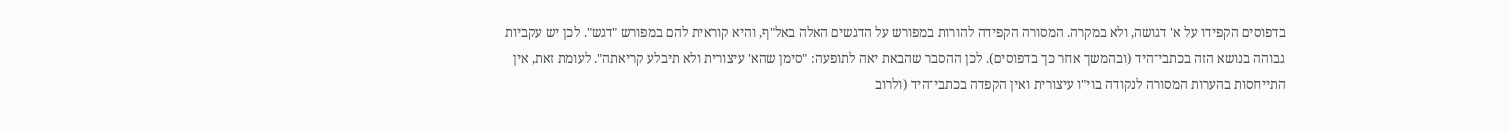בדפוסים הקפידו על א' דגושה, ולא במקרה. המסורה הקפידה להורות במפורש על הדגשים האלה באל"ף, והיא קוראית להם במפורש "דגש". לכן יש עקביות גבוהה בנושא הזה בכתבי־היד (ובהמשך אחר כך בדפוסים). לכן ההסבר שהבאת יאה לתופעה: "סימן שהא' עיצורית ולא תיבלע קריאתה". לעומת זאת, אין התייחסות בהערות המסורה לנקודה בוי"ו עיצורית ואין הקפדה בכתבי־היד (ולרוב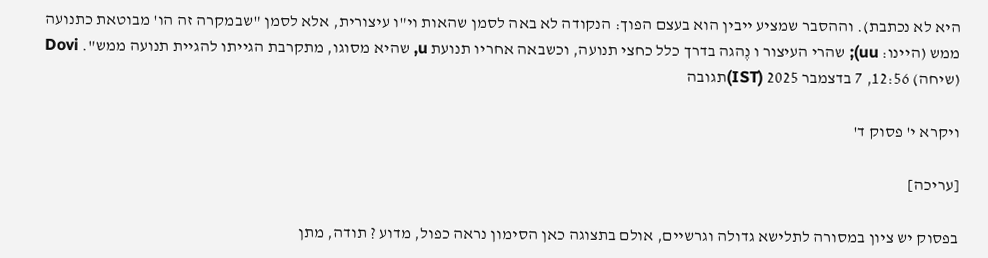היא לא נכתבת). וההסבר שמציע ייבין הוא בעצם הפוך: הנקודה לא באה לסמן שהאות וי"ו עיצורית, אלא לסמן "שבמקרה זה הו' מבוטאת כתנועה ממש (היינו: uu); שהרי העיצור ו נֶהגה בדרך כלל כחצי תנועה, וכשבאה אחריו תנועת u, שהיא מסוגו, מתקרבת הגייתו להגיית תנועה ממש". Dovi (שיחה) 12:56, 7 בדצמבר 2025 (IST)תגובה

ויקרא י' פסוק ד'

[עריכה]

בפסוק יש ציון במסורה לתלישא גדולה וגרשיים, אולם בתצוגה כאן הסימון נראה כפול, מדוע ? תודה, מתן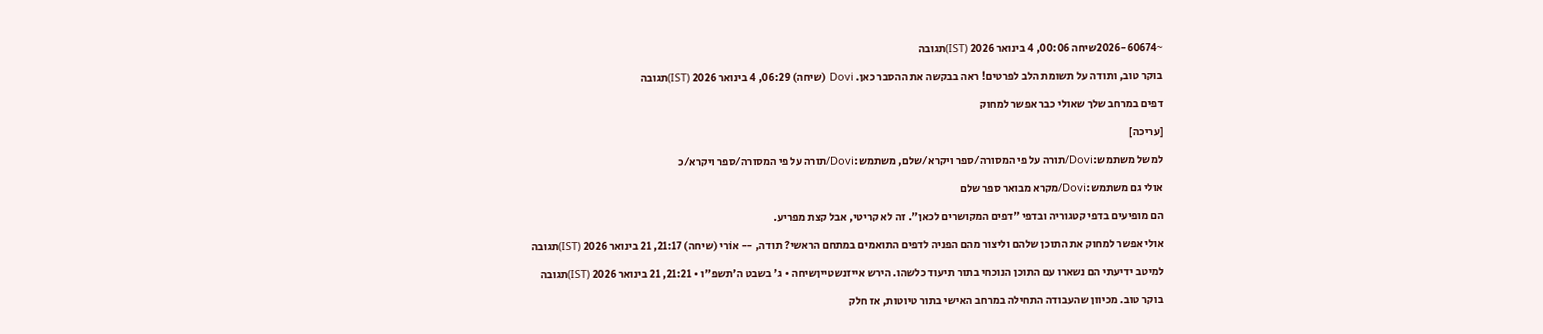~2026-60674שיחה 00:06, 4 בינואר 2026 (IST)תגובה

בוקר טוב, ותודה על תשומת הלב לפרטים! ראה בבקשה את ההסבר כאן. Dovi (שיחה) 06:29, 4 בינואר 2026 (IST)תגובה

דפים במרחב שלך שאולי כבר אפשר למחוק

[עריכה]

למשל משתמש:Dovi/תורה על פי המסורה/ספר ויקרא/שלם, משתמש:Dovi/תורה על פי המסורה/ספר ויקרא/כ

אולי גם משתמש:Dovi/מקרא מבואר ספר שלם

הם מופיעים בדפי קטגוריה ובדפי "דפים המקושרים לכאן". זה לא קריטי, אבל קצת מפריע.

אולי אפשר למחוק את התוכן שלהם וליצור מהם הפניה לדפים התואמים במתחם הראשי? תודה, -- אוֹרי (שיחה) 21:17, 21 בינואר 2026 (IST)תגובה

למיטב ידיעתי הם נשארו עם התוכן הנוכחי בתור תיעוד כלשהו. הירש אייזנשטייןשיחה • ג' בשבט ה'תשפ"ו • 21:21, 21 בינואר 2026 (IST)תגובה

בוקר טוב. מכיוון שהעבודה התחילה במרחב האישי בתור טיוטות, אז חלק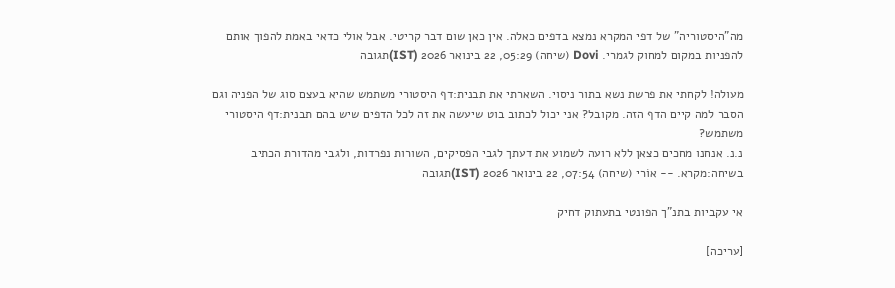מה"היסטוריה" של דפי המקרא נמצא בדפים כאלה. אין כאן שום דבר קריטי. אבל אולי כדאי באמת להפוך אותם להפניות במקום למחוק לגמרי. Dovi (שיחה) 05:29, 22 בינואר 2026 (IST)תגובה

מעולה! לקחתי את פרשת נשא בתור ניסוי. השארתי את תבנית:דף היסטורי משתמש שהיא בעצם סוג של הפניה וגם הסבר למה קיים הדף הזה. מקובל? אני יכול לכתוב בוט שיעשה את זה לכל הדפים שיש בהם תבנית:דף היסטורי משתמש?
נ.נ. אנחנו מחכים כצאן ללא רועה לשמוע את דעתך לגבי הפסיקים, השורות נפרדות, ולגבי מהדורת הכתיב בשיחה:מקרא. -- אוֹרי (שיחה) 07:54, 22 בינואר 2026 (IST)תגובה

אי עקביות בתנ"ך הפונטי בתעתוק דחיק

[עריכה]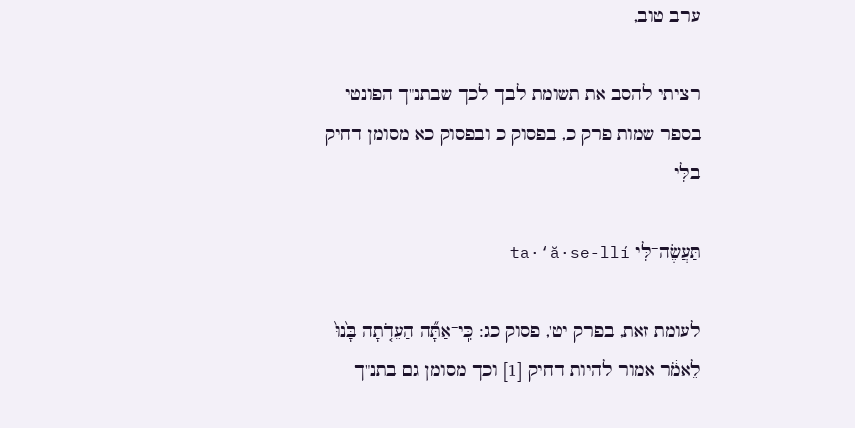ערב טוב,

רציתי להסב את תשומת לבך לכך שבתנ"ך הפונטי בספר שמות פרק כ, בפסוק כ ובפסוק כא מסומן דחיק בלִּי

תַּעֲשֶׂה־לִּי ta·‘ă·se-llí

לעומת זאת, בפרק יט', פסוק כג: כִּֽי־אַתָּ֞ה הַעֵדֹ֤תָה בָּ֙נוּ֙ לֵאמֹ֔ר אמור להיות דחיק [1] וכך מסומן גם בתנ"ך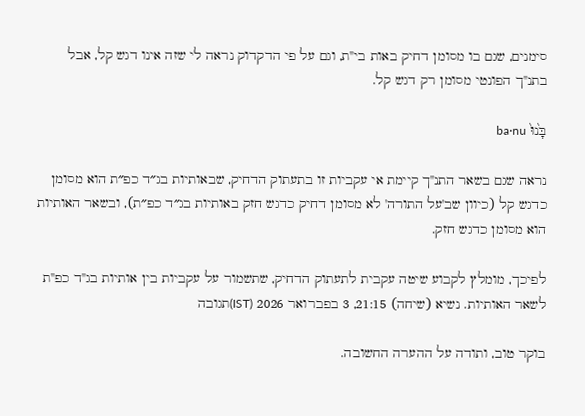סימנים, שגם בו מסומן דחיק באות בי"ת, וגם על פי הדקדוק נראה לי שזה אינו דגש קל, אבל בתנ"ך הפונטי מסומן רק דגש קל.

בָּ֙נוּ֙ ba·nu

נראה שגם בשאר התנ"ך קיימת אי עקביות זו בתעתוק הדחיק, שבאותיות בג״ד כפ״ת הוא מסומן כדגש קל (כיוון שב'על התורה' לא מסומן דחיק כדגש חזק באותיות בג״ד כפ״ת), ובשאר האותיות הוא מסומן כדגש חזק.

לפיכך, מומלץ לקבוע שיטה עקבית לתעתוק הדחיק, שתשמור על עקביות בין אותיות בג"ד כפ"ת לשאר האותיות. נשיא (שיחה) 21:15, 3 בפברואר 2026 (IST)תגובה

בוקר טוב, ותודה על ההערה החשובה.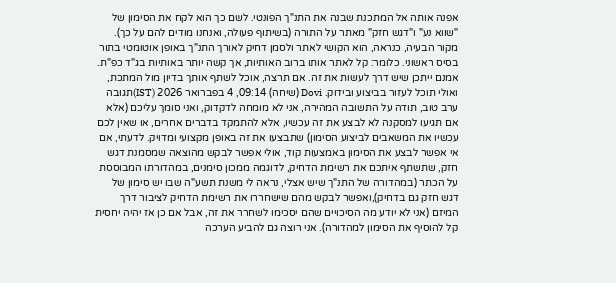אפנה אותה אל המתכנת שבנה את התנ"ך הפונטי. לשם כך הוא לקח את הסימון של "שווא נע" ו"דגש חזק" מאתר על התורה (בשיתוף פעולה, ואנחנו מודים להם על כך). מקור הבעיה, כנראה, הוא הקושי לאתר ולסמן דחיק לאורך התנ"ך באופן אוטומטי בתור בסיס ראשוני. כלומר: קל לאתר אותו ברוב האותיות, אך קשה יותר באותיות בג"ד כפ"ת. אמנם ייתכן שיש דרך לעשות את זה. אם תרצה, אוכל לשתף אותך בדיון מול המתכת, ואולי תוכל לעזור בביצוע ובידוק. Dovi (שיחה) 09:14, 4 בפברואר 2026 (IST)תגובה
ערב טוב, תודה על התשובה המהירה, אני לא מומחה לדקדוק, ואני סומך עליכם (אלא אם תגיעו למסקנה לא לבצע את זה עכשיו, אלא להתמקד בדברים אחרים, או שאין לכם עכשיו את המשאבים לביצוע הסימון) שתבצעו את זה באופן מקצועי ומדויק. לדעתי, אם אי אפשר לבצע את הסימון באמצעות קוד, אולי אפשר לבקש מהוצאה שמסמנת דגש חזק, שתשתף איתכם את רשימת הדחיק, לדוגמה ממכון סימנים, במהדורתו המבוססת על הכתר (במהדורה של התנ"ך שיש אצלי, נראה לי משנת תשע"ה שבו יש סימון של דגש חזק גם בדחיק),ואפשר לבקש מהם שישחררו את רשימת הדחיק לציבור דרך המיזם (אני לא יודע מה הסיכויים שהם יסכימו לשחרר את זה, אבל אם כן אז יהיה יחסית קל להוסיף את הסימון למהדורה). אני רוצה גם להביע הערכה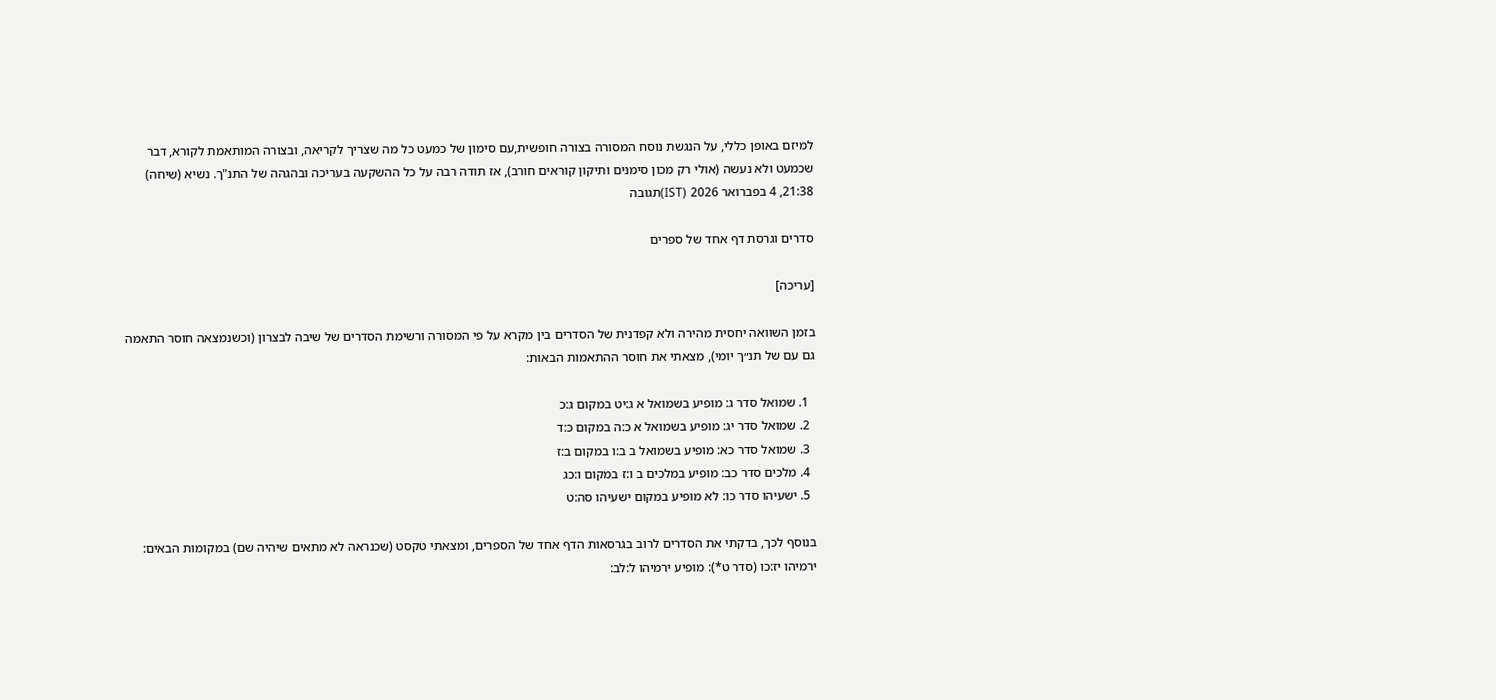למיזם באופן כללי, על הנגשת נוסח המסורה בצורה חופשית,עם סימון של כמעט כל מה שצריך לקריאה, ובצורה המותאמת לקורא, דבר שכמעט ולא נעשה (אולי רק מכון סימנים ותיקון קוראים חורב), אז תודה רבה על כל ההשקעה בעריכה ובהגהה של התנ"ך. נשיא (שיחה) 21:38, 4 בפברואר 2026 (IST)תגובה

סדרים וגרסת דף אחד של ספרים

[עריכה]

בזמן השוואה יחסית מהירה ולא קפדנית של הסדרים בין מקרא על פי המסורה ורשימת הסדרים של שיבה לבצרון (וכשנמצאה חוסר התאמה גם עם של תנ״ך יומי), מצאתי את חוסר ההתאמות הבאות:

  1. שמואל סדר ג: מופיע בשמואל א ג:יט במקום ג:כ
  2. שמואל סדר יג: מופיע בשמואל א כ:ה במקום כ:ד
  3. שמואל סדר כא: מופיע בשמואל ב ב:ו במקום ב:ז
  4. מלכים סדר כב: מופיע במלכים ב ו:ז במקום ו:כג
  5. ישעיהו סדר כו: לא מופיע במקום ישעיהו סה:ט

בנוסף לכך, בדקתי את הסדרים לרוב בגרסאות הדף אחד של הספרים, ומצאתי טקסט (שכנראה לא מתאים שיהיה שם) במקומות הבאים: ירמיהו יז:כו (סדר ט*): מופיע ירמיהו ל:לב: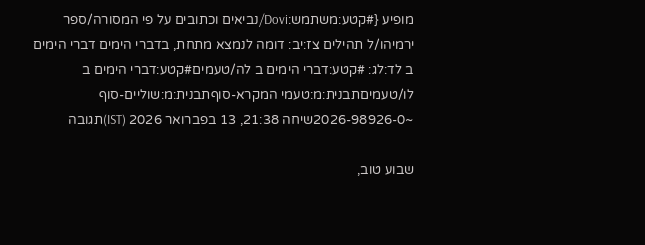מופיע {#קטע:משתמש:Dovi/נביאים וכתובים על פי המסורה/ספר ירמיהו/ל תהילים צז:יב: דומה לנמצא מתחת, בדברי הימים דברי הימים ב לד:לג: #קטע:דברי הימים ב לה/טעמים#קטע:דברי הימים ב לו/טעמיםתבנית:מ:טעמי המקרא-סוףתבנית:מ:שוליים-סוף ~2026-98926-0שיחה 21:38, 13 בפברואר 2026 (IST)תגובה

שבוע טוב,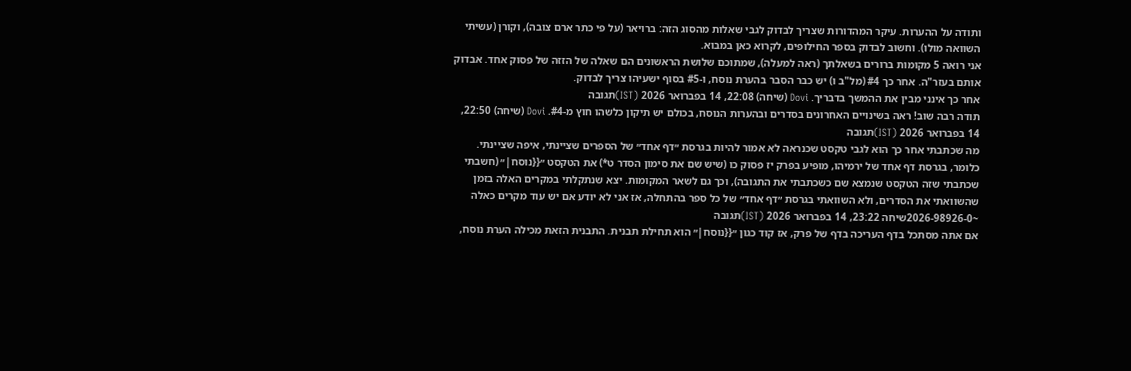ותודה על ההערות. עיקר המהדורות שצריך לבדוק לגבי שאלות מהסוג הזה: ברויאר (על פי כתר ארם צובה), וקורן (עשיתי השוואה מולו). וחשוב לבדוק בספר החילופים, לקרוא כאן במבוא.
אני רואה 5 מקומות ברורים בשאלתך (ראה למעלה), שמתוכם שלושת הראשונים הם שאלה של הזזה של פסוק אחד. אבדוק אותם בעזר"ה. אחר כך #4 (מל"ב ו) יש כבר הסבר בהערת נוסח, ו-#5 בסוף ישעיהו צריך לבדוק.
אחר כך אינני מבין את ההמשך בדבריך. Dovi (שיחה) 22:08, 14 בפברואר 2026 (IST)תגובה
תודה רבה שוב! ראה בשינויים האחרונים בסדרים ובהערות הנוסח, בכולם יש תיקון כלשהו חוץ מ-#4. Dovi (שיחה) 22:50, 14 בפברואר 2026 (IST)תגובה
מה שכתבתי אחר כך הוא לגבי טקסט שכנראה לא אמור להיות בגרסת ״דף אחד״ של הספרים שציינתי, איפה שציינתי. כלומר, בגרסת דף אחד של ירמיהו, מופיע בפרק יז פסוק כו (שיש שם את סימון הסדר ט*) את הטקסט ״{{נוסח|״ (חשבתי שכתבתי שזה הטקסט שנמצא שם כשכתבתי את התגובה), וכך גם לשאר המקומות. יצא שנתקלתי במקרים האלה בזמן שהשוואתי את הסדרים, ולא השוואתי בגרסת ״דף אחד״ של כל ספר בהתחלה, אז אני לא יודע אם יש עוד מקרים כאלה ~2026-98926-0שיחה 23:22, 14 בפברואר 2026 (IST)תגובה
אם אתה מסתכל בדף העריכה בדף של פרק, אז קוד כגון ״{{נוסח|״ הוא תחילת תבנית. התבנית הזאת מכילה הערת נוסח,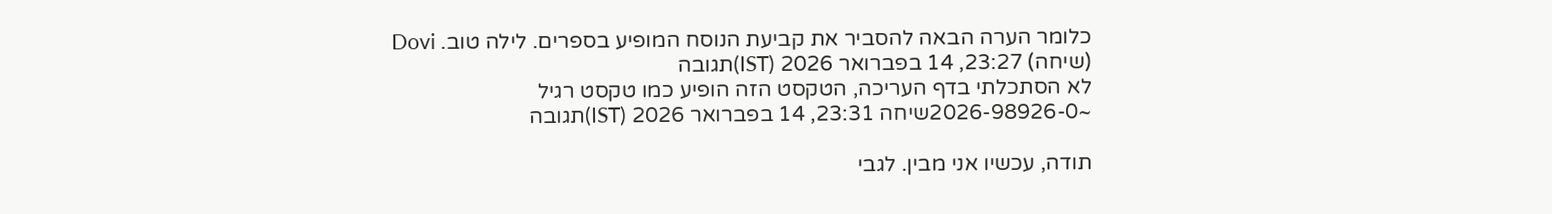כלומר הערה הבאה להסביר את קביעת הנוסח המופיע בספרים. לילה טוב. Dovi (שיחה) 23:27, 14 בפברואר 2026 (IST)תגובה
לא הסתכלתי בדף העריכה, הטקסט הזה הופיע כמו טקסט רגיל ~2026-98926-0שיחה 23:31, 14 בפברואר 2026 (IST)תגובה

תודה, עכשיו אני מבין. לגבי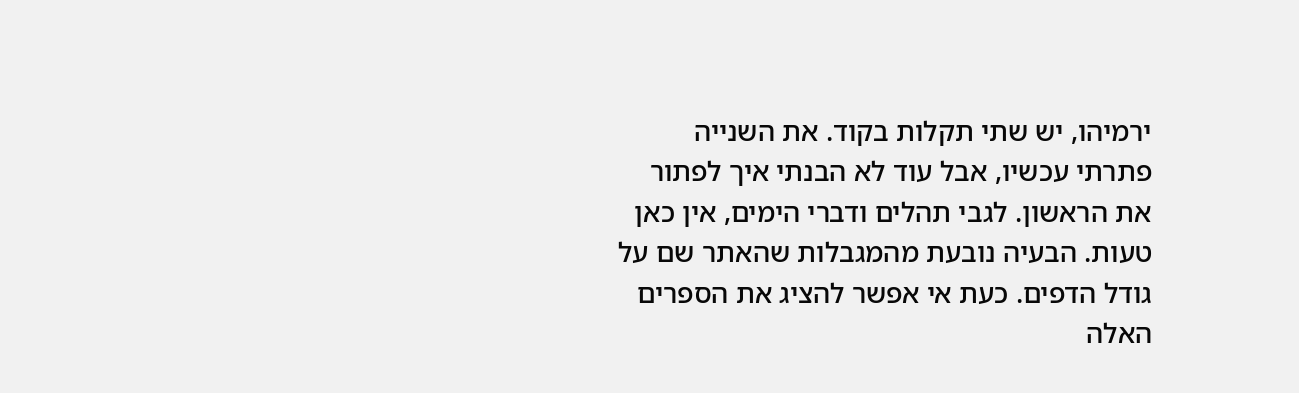ירמיהו, יש שתי תקלות בקוד. את השנייה פתרתי עכשיו, אבל עוד לא הבנתי איך לפתור את הראשון. לגבי תהלים ודברי הימים, אין כאן טעות. הבעיה נובעת מהמגבלות שהאתר שם על גודל הדפים. כעת אי אפשר להציג את הספרים האלה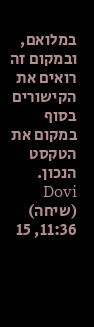במלואם, ובמקום זה רואים את הקישורים בסוף במקום את הטקסט הנכון. Dovi (שיחה) 11:36, 15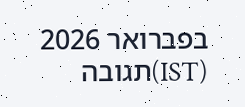בפברואר 2026 (IST)תגובה